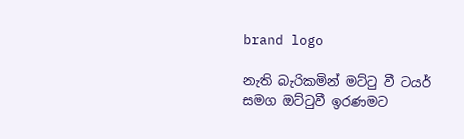brand logo

නැති බැරිකමින් මට්ටු වී ටයර් සමග ඔට්ටුවී ඉරණමට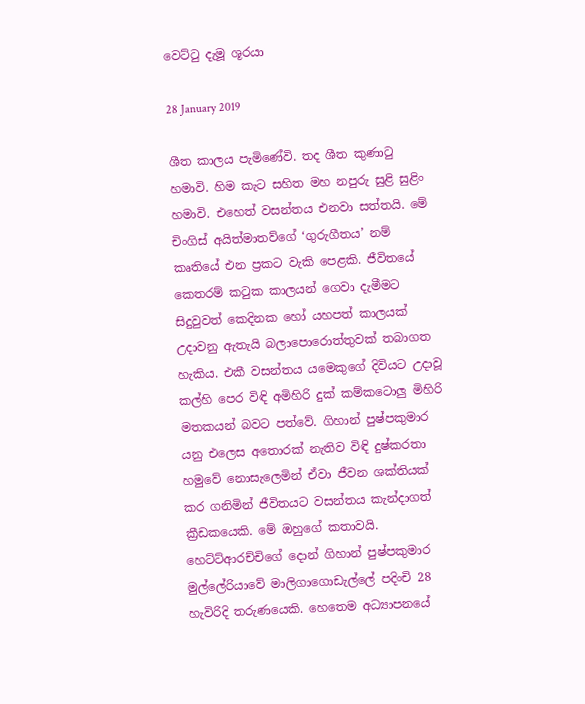වෙට්ටු දැමූ ශූරයා

28 January 2019

ශීත කාලය පැමිණේවි. තද ශීත කුණාටු හමාවි. හිම කැට සහිත මහ නපුරු සුළි සුළිං හමාවි. එහෙත් වසන්තය එනවා සත්තයි. මේ චිංගිස් අයිත්මාතව්ගේ ‘ගුරුගීතය’ නම් කෘතියේ එන ප්‍රකට වැකි පෙළකි. ජීවිතයේ කෙතරම් කටුක කාලයන් ගෙවා දැමීමට සිදුවුවත් කෙදිනක හෝ යහපත් කාලයක් උදාවනු ඇතැයි බලාපොරොත්තුවක් තබාගත හැකිය. එකී වසන්තය යමෙකුගේ දිවියට උදාවූ කල්හි පෙර විඳි අමිහිරි දුක් කම්කටොලු මිහිරි මතකයන් බවට පත්වේ. ගිහාන් පුෂ්පකුමාර යනු එලෙස අතොරක් නැතිව විඳි දුෂ්කරතා හමුවේ නොසැලෙමින් ඒවා ජීවන ශක්තියක් කර ගනිමින් ජීවිතයට වසන්තය කැන්දාගත් ක්‍රීඩකයෙකි. මේ ඔහුගේ කතාවයි. හෙට්ට්ආරච්චිගේ දොන් ගිහාන් පුෂ්පකුමාර මුල්ලේරියාවේ මාලිගාගොඩැල්ලේ පදිංචි 28 හැවිරිදි තරුණයෙකි. හෙතෙම අධ්‍යාපනයේ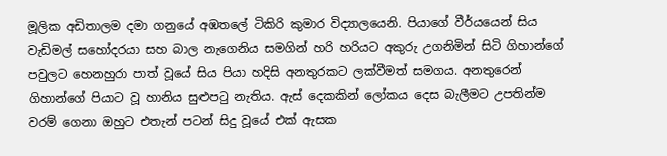මූලික අඩිතාලම දමා ගනුයේ අඹතලේ ටිකිරි කුමාර විද්‍යාලයෙනි. පියාගේ වීර්යයෙන් සිය වැඩිමල් සහෝදරයා සහ බාල නැගෙනිය සමගින් හරි හරියට අකුරු උගනිමින් සිටි ගිහාන්ගේ පවුලට හෙනහුරා පාත් වූයේ සිය පියා හදිසි අනතුරකට ලක්වීමත් සමගය. අනතුරෙන් ගිහාන්ගේ පියාට වූ හානිය සුළුපටු නැතිය. ඇස් දෙකකින් ලෝකය දෙස බැලීමට උපතින්ම වරම් ගෙනා ඔහුට එතැන් පටන් සිදු වූයේ එක් ඇසක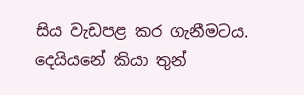සිය වැඩපළ කර ගැනීමටය. දෙයියනේ කියා තුන්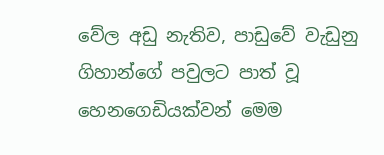වේල අඩු නැතිව, පාඩුවේ වැඩුනු ගිහාන්ගේ පවුලට පාත් වූ හෙනගෙඩියක්වන් මෙම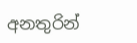අනතුරින්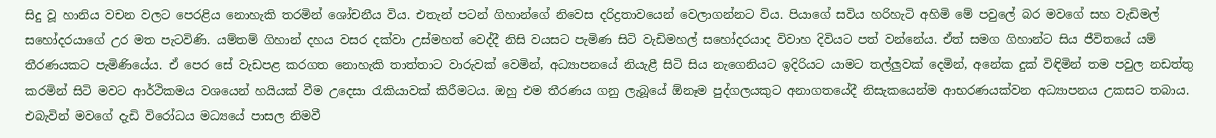සිදු වූ හානිය වචන වලට පෙරළිය නොහැකි තරමින් ශෝචනීය විය. එතැන් පටන් ගිහාන්ගේ නිවෙස දරිද්‍රතාවයෙන් වෙලාගන්නට විය. පියාගේ සවිය හරිහැටි අහිමි මේ පවුලේ බර මවගේ සහ වැඩිමල් සහෝදරයාගේ උර මත පැටවිණි. යම්තම් ගිහාන් දහය වසර දක්වා උස්මහත් වෙද්දී නිසි වයසට පැමිණ සිටි වැඩිමහල් සහෝදරයාද විවාහ දිවියට පත් වන්නේය. ඒත් සමග ගිහාන්ට සිය ජීවිතයේ යම් තීරණයකට පැමිණියේය. ඒ පෙර සේ වැඩපළ කරගත නොහැකි තාත්තාට වාරුවක් වෙමින්, අධ්‍යාපනයේ නියැළී සිටි සිය නැගෙනියට ඉදිරියට යාමට තල්ලුවක් දෙමින්, අනේක දුක් විඳිමින් තම පවුල නඩත්තු කරමින් සිටි මවට ආර්ථිකමය වශයෙන් හයියක් වීම උදෙසා රැකියාවක් කිරීමටය. ඔහු එම තීරණය ගනු ලැබූයේ ඕනෑම පුද්ගලයකුට අනාගතයේදී නිසැකයෙන්ම ආභරණයක්වන අධ්‍යාපනය උකසට තබාය. එබැවින් මවගේ දැඩි විරෝධය මධ්‍යයේ පාසල නිමවී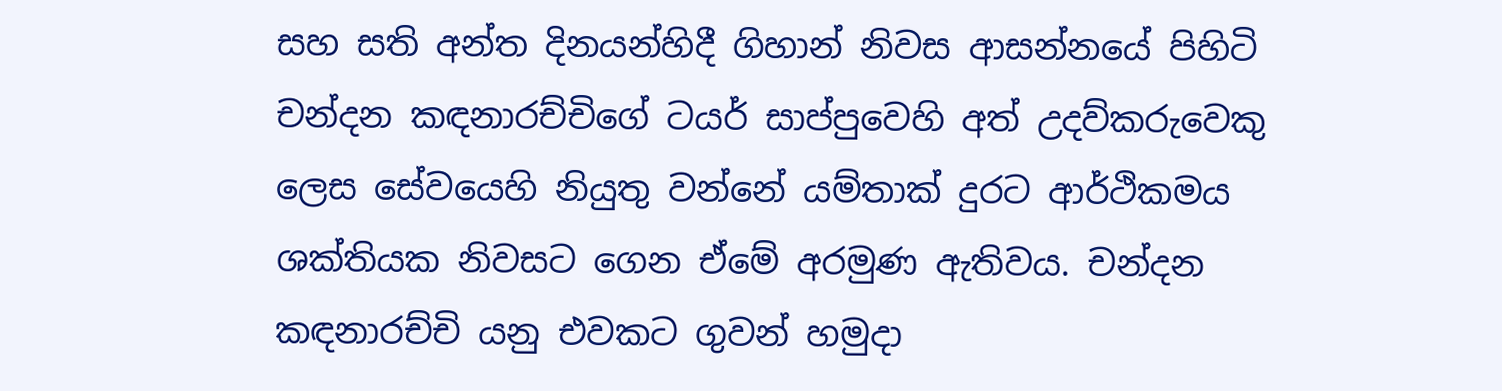සහ සති අන්ත දිනයන්හිදී ගිහාන් නිවස ආසන්නයේ පිහිටි චන්දන කඳනාරච්චිගේ ටයර් සාප්පුවෙහි අත් උදව්කරුවෙකු ලෙස සේවයෙහි නියුතු වන්නේ යම්තාක් දුරට ආර්ථිකමය ශක්තියක නිවසට ගෙන ඒමේ අරමුණ ඇතිවය. චන්දන කඳනාරච්චි යනු එවකට ගුවන් හමුදා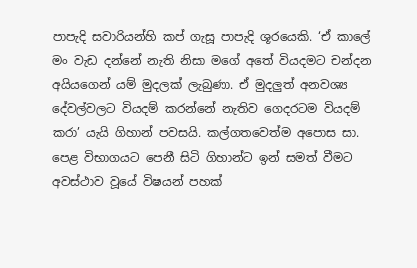පාපැදි සවාරියන්හි කප් ගැසූ පාපැදි ශූරයෙකි. ‘ඒ කාලේ මං වැඩ දන්නේ නැති නිසා මගේ අතේ වියදමට චන්දන අයියගෙන් යම් මුදලක් ලැබුණා. ඒ මුදලුත් අනවශ්‍ය දේවල්වලට වියදම් කරන්නේ නැතිව ගෙදරටම වියදම් කරා’ යැයි ගිහාන් පවසයි. කල්ගතවෙත්ම අපොස සා. පෙළ විභාගයට පෙනී සිටි ගිහාන්ට ඉන් සමත් වීමට අවස්ථාව වූයේ විෂයන් පහක්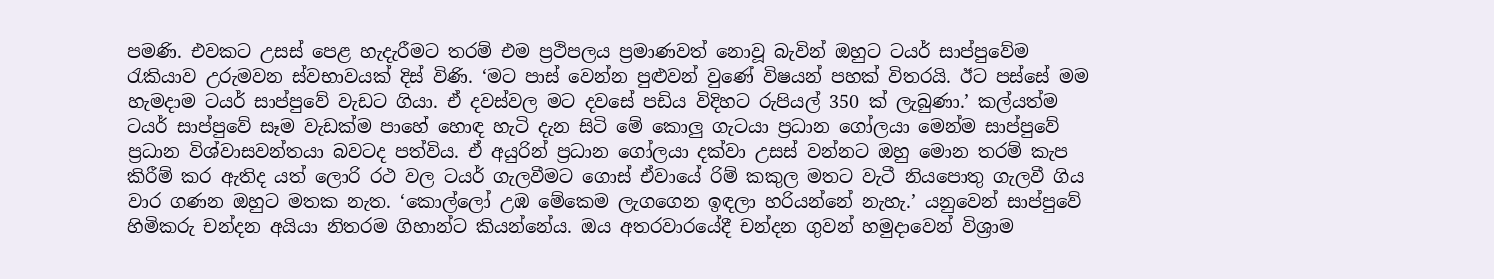පමණි. එවකට උසස් පෙළ හැදැරීමට තරම් එම ප්‍රථිපලය ප්‍රමාණවත් නොවූ බැවින් ඔහුට ටයර් සාප්පුවේම රැකියාව උරුමවන ස්වභාවයක් දිස් විණි. ‘මට පාස් වෙන්න පුළුවන් වුණේ විෂයන් පහක් විතරයි. ඊට පස්සේ මම හැමදාම ටයර් සාප්පුවේ වැඩට ගියා. ඒ දවස්වල මට දවසේ පඩිය විදිහට රුපියල් 350 ක් ලැබුණා.’ කල්යත්ම ටයර් සාප්පුවේ සෑම වැඩක්ම පාහේ හොඳ හැටි දැන සිටි මේ කොලු ගැටයා ප්‍රධාන ගෝලයා මෙන්ම සාප්පුවේ ප්‍රධාන විශ්වාසවන්තයා බවටද පත්විය. ඒ අයුරින් ප්‍රධාන ගෝලයා දක්වා උසස් වන්නට ඔහු මොන තරම් කැප කිරීම් කර ඇතිද යත් ලොරි රථ වල ටයර් ගැලවීමට ගොස් ඒවායේ රිම් කකුල මතට වැටී නියපොතු ගැලවී ගිය වාර ගණන ඔහුට මතක නැත. ‘කොල්ලෝ උඹ මේකෙම ලැගගෙන ඉඳලා හරියන්නේ නැහැ.’ යනුවෙන් සාප්පුවේ හිමිකරු චන්දන අයියා නිතරම ගිහාන්ට කියන්නේය. ඔය අතරවාරයේදී චන්දන ගුවන් හමුදාවෙන් විශ්‍රාම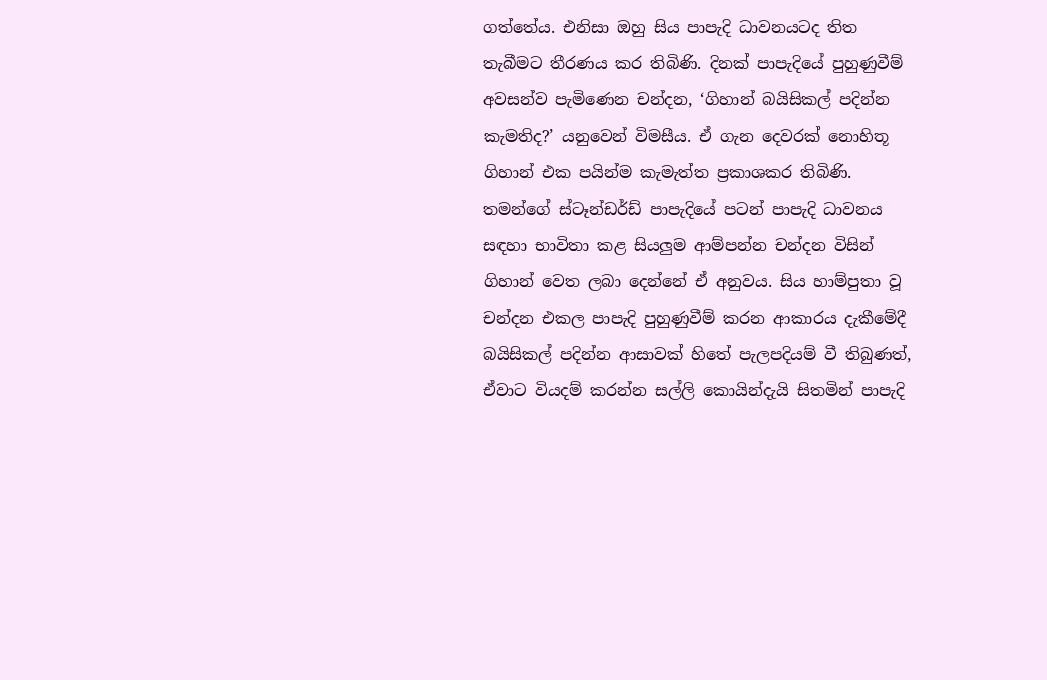ගත්තේය. එනිසා ඔහු සිය පාපැදි ධාවනයටද තිත තැබීමට තීරණය කර තිබිණි. දිනක් පාපැදියේ පුහුණුවීම් අවසන්ව පැමිණෙන චන්දන, ‘ගිහාන් බයිසිකල් පදින්න කැමතිද?’ යනුවෙන් විමසීය. ඒ ගැන දෙවරක් නොහිතූ ගිහාන් එක පයින්ම කැමැත්ත ප්‍රකාශකර තිබිණි. තමන්ගේ ස්ටෑන්ඩර්ඩ් පාපැදියේ පටන් පාපැදි ධාවනය සඳහා භාවිතා කළ සියලුම ආම්පන්න චන්දන විසින් ගිහාන් වෙත ලබා දෙන්නේ ඒ අනුවය. සිය හාම්පුතා වූ චන්දන එකල පාපැදි පුහුණුවීම් කරන ආකාරය දැකීමේදී බයිසිකල් පදින්න ආසාවක් හිතේ පැලපදියම් වී තිබුණත්, ඒවාට වියදම් කරන්න සල්ලි කොයින්දැයි සිතමින් පාපැදි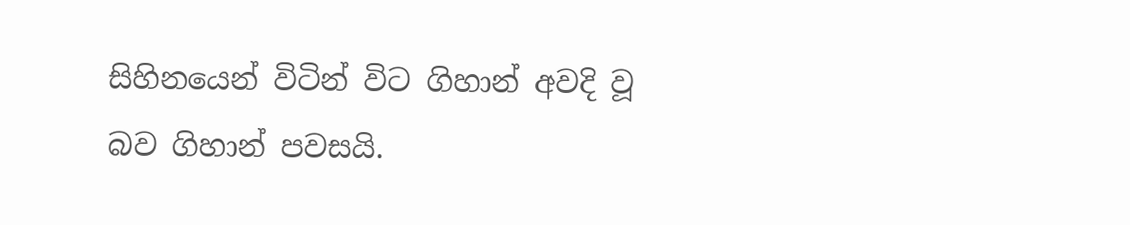සිහිනයෙන් විටින් විට ගිහාන් අවදි වූ බව ගිහාන් පවසයි.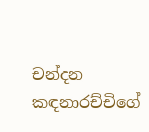චන්දන කඳනාරච්චිගේ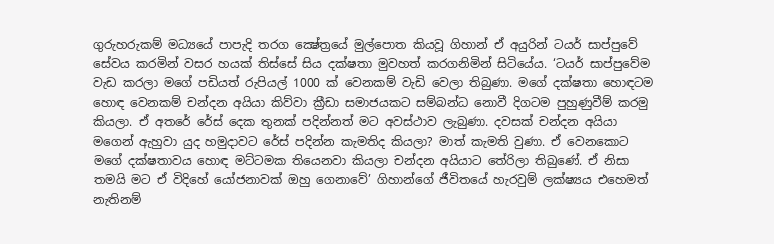ගුරුහරුකම් මධ්‍යයේ පාපැදි තරග ක්‍ෂේත්‍රයේ මුල්පොත කියවූ ගිහාන් ඒ අයුරින් ටයර් සාප්පුවේ සේවය කරමින් වසර හයක් තිස්සේ සිය දක්ෂතා මුවහත් කරගනිමින් සිටියේය. ‘ටයර් සාප්පුවේම වැඩ කරලා මගේ පඩියත් රුපියල් 1000 ක් වෙනකම් වැඩි වෙලා තිබුණා. මගේ දක්ෂතා හොඳටම හොඳ වෙනකම් චන්දන අයියා කිව්වා ක්‍රීඩා සමාජයකට සම්බන්ධ නොවී දිගටම පුහුණුවීම් කරමු කියලා. ඒ අතරේ රේස් දෙක තුනක් පදින්නත් මට අවස්ථාව ලැබුණා. දවසක් චන්දන අයියා මගෙන් ඇහුවා යුද හමුදාවට රේස් පදින්න කැමතිද කියලා? මාත් කැමති වුණා. ඒ වෙනකොට මගේ දක්ෂතාවය හොඳ මට්ටමක තියෙනවා කියලා චන්දන අයියාට තේරිලා තිබුණේ. ඒ නිසා තමයි මට ඒ විදිහේ යෝජනාවක් ඔහු ගෙනාවේ’ ගිහාන්ගේ ජීවිතයේ හැරවුම් ලක්ෂ්‍යය එහෙමත් නැතිනම්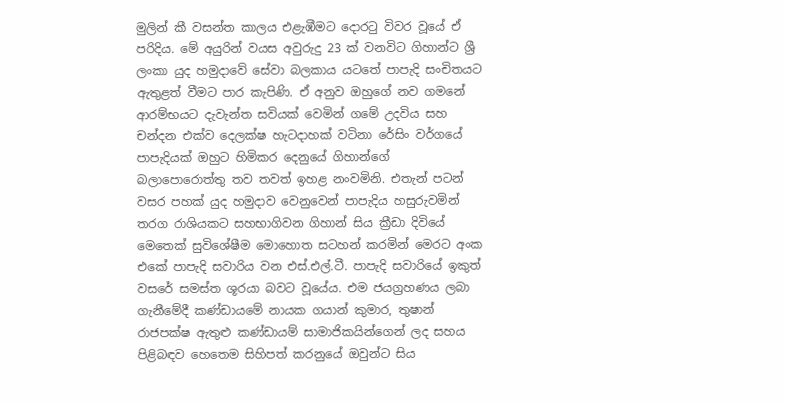මුලින් කී වසන්ත කාලය එළැඹීමට දොරටු විවර වූයේ ඒ පරිදිය. මේ අයුරින් වයස අවුරුදු 23 ක් වනවිට ගිහාන්ට ශ්‍රී ලංකා යුද හමුදාවේ සේවා බලකාය යටතේ පාපැදි සංචිතයට ඇතුළත් වීමට පාර කැපිණි. ඒ අනුව ඔහුගේ නව ගමනේ ආරම්භයට දැවැන්ත සවියක් වෙමින් ගමේ උදවිය සහ චන්දන එක්ව දෙලක්ෂ හැටදාහක් වටිනා රේසිං වර්ගයේ පාපැදියක් ඔහුට හිමිකර දෙනුයේ ගිහාන්ගේ බලාපොරොත්තු තව තවත් ඉහළ නංවමිනි. එතැන් පටන් වසර පහක් යුද හමුදාව වෙනුවෙන් පාපැදිය හසුරුවමින් තරග රාශියකට සහභාගිවන ගිහාන් සිය ක්‍රීඩා දිවියේ මෙතෙක් සුවිශේෂීම මොහොත සටහන් කරමින් මෙරට අංක එකේ පාපැදි සවාරිය වන එස්.එල්.ටී. පාපැදි සවාරියේ ඉකුත් වසරේ සමස්ත ශූරයා බවට වූයේය. එම ජයග්‍රහණය ලබා ගැනීමේදී කණ්ඩායමේ නායක ගයාන් කුමාර, තුෂාන් රාජපක්ෂ ඇතුළු කණ්ඩායම් සාමාජිකයින්ගෙන් ලද සහය පිළිබඳව හෙතෙම සිහිපත් කරනුයේ ඔවුන්ට සිය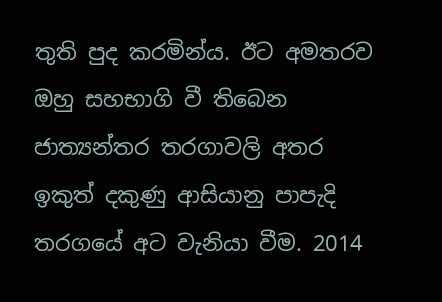තුති පුද කරමින්ය. ඊට අමතරව ඔහු සහභාගි වී තිබෙන ජාත්‍යන්තර තරගාවලි අතර ඉකුත් දකුණු ආසියානු පාපැදි තරගයේ අට වැනියා වීම. 2014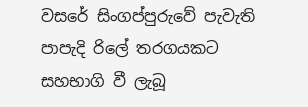වසරේ සිංගප්පුරුවේ පැවැති පාපැදි රිලේ තරගයකට සහභාගි වී ලැබූ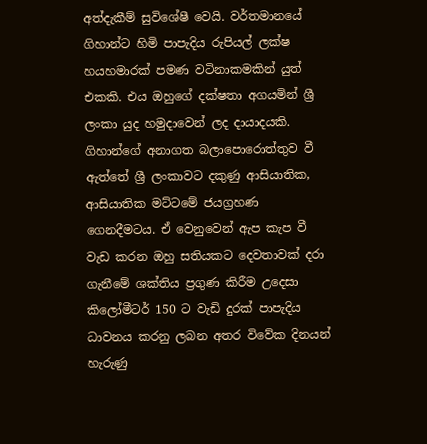අත්දැකීම් සුවිශේෂී වෙයි. වර්තමානයේ ගිහාන්ට හිමි පාපැදිය රුපියල් ලක්ෂ හයහමාරක් පමණ වටිනාකමකින් යුත් එකකි. එය ඔහුගේ දක්ෂතා අගයමින් ශ්‍රී ලංකා යුද හමුදාවෙන් ලද දායාදයකි. ගිහාන්ගේ අනාගත බලාපොරොත්තුව වී ඇත්තේ ශ්‍රී ලංකාවට දකුණු ආසියාතික, ආසියාතික මට්ටමේ ජයග්‍රහණ ගෙනදීමටය. ඒ වෙනුවෙන් ඇප කැප වී වැඩ කරන ඔහු සතියකට දෙවතාවක් දරා ගැනීමේ ශක්තිය ප්‍රගුණ කිරීම උදෙසා කිලෝමීටර් 150 ට වැඩි දුරක් පාපැදිය ධාවනය කරනු ලබන අතර විවේක දිනයන් හැරුණු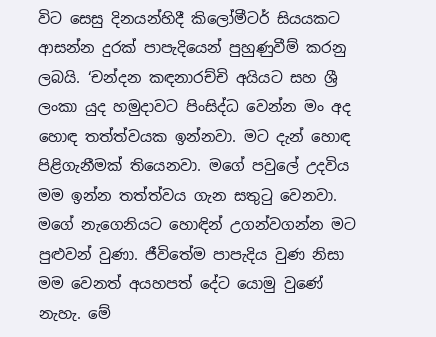විට සෙසු දිනයන්හිදී කිලෝමීටර් සියයකට ආසන්න දුරක් පාපැදියෙන් පුහුණුවීම් කරනු ලබයි. ‘චන්දන කඳනාරච්චි අයියට සහ ශ්‍රී ලංකා යුද හමුදාවට පිංසිද්ධ වෙන්න මං අද හොඳ තත්ත්වයක ඉන්නවා. මට දැන් හොඳ පිළිගැනීමක් තියෙනවා. මගේ පවුලේ උදවිය මම ඉන්න තත්ත්වය ගැන සතුටු වෙනවා. මගේ නැගෙනියට හොඳින් උගන්වගන්න මට පුළුවන් වුණා. ජීවිතේම පාපැදිය වුණ නිසා මම වෙනත් අයහපත් දේට යොමු වුණේ නැහැ. මේ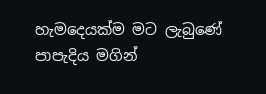හැමදෙයක්ම මට ලැබුණේ පාපැදිය මගින්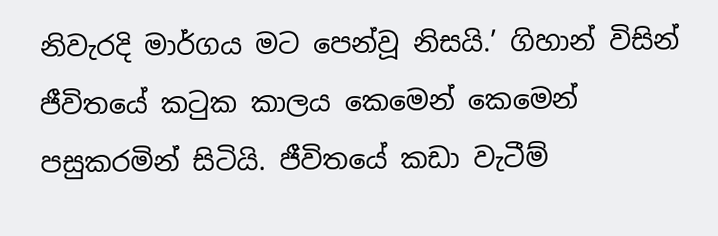නිවැරදි මාර්ගය මට පෙන්වූ නිසයි.’ ගිහාන් විසින් ජීවිතයේ කටුක කාලය කෙමෙන් කෙමෙන් පසුකරමින් සිටියි. ජීවිතයේ කඩා වැටීම්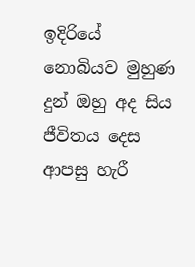ඉදිරියේ නොබියව මුහුණ දුන් ඔහු අද සිය ජීවිතය දෙස ආපසු හැරී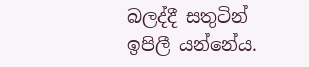බලද්දී සතුටින් ඉපිලී යන්නේය.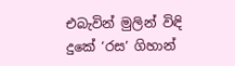එබැවින් මුලින් විඳි දුකේ ‘රස’ ගිහාන්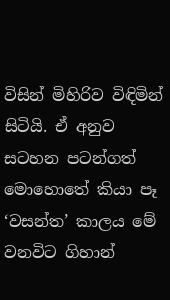විසින් මිහිරිව විඳිමින් සිටියි. ඒ අනුව සටහන පටන්ගත් මොහොතේ කියා පෑ ‘වසන්ත’ කාලය මේ වනවිට ගිහාන්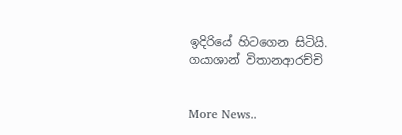ඉදිරියේ හිටගෙන සිටියි. ගයාශාන් විතානආරච්චි


More News..